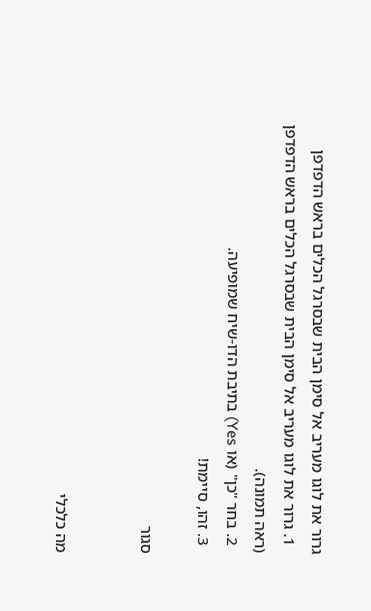גרור את לוגו מעריב אל סימן הבית שבסרגל הכלים בראש הדפדפן
  1. גרור את לוגו מעריב אל סימן הבית שבסרגל הכלים בראש הדפדפן (ראה תמונה).
  2. בחר "כן" (או Yes) בתיבת הדו-שיח שמופיעה.
  3. זהו, סיימת!

סגור


מה כלכלי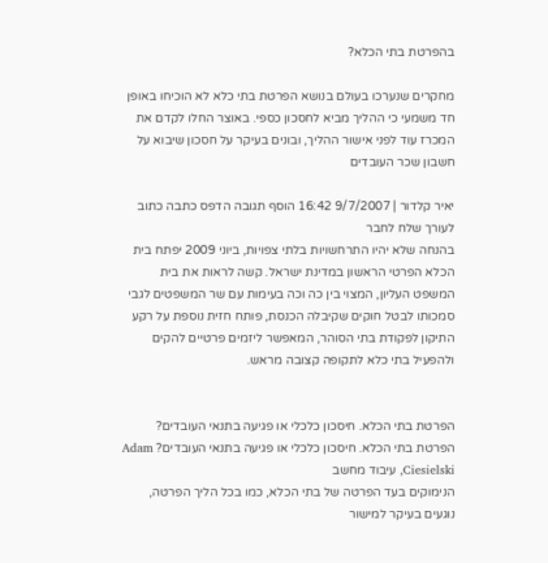בהפרטת בתי הכלא?

מחקרים שנערכו בעולם בנושא הפרטת בתי כלא לא הוכיחו באופן חד משמעי כי ההליך מביא לחסכון כספי. באוצר החלו לקדם את המכרז עוד לפני אישור ההליך, ובונים בעיקר על חסכון שיבוא על חשבון שכר העובדים

יאיר קלדור | 9/7/2007 16:42 הוסף תגובה הדפס כתבה כתוב לעורך שלח לחבר
בהנחה שלא יהיו התרחשויות בלתי צפויות, ביוני 2009 יפתח בית הכלא הפרטי הראשון במדינת ישראל. קשה לראות את בית המשפט העליון, המצוי בין כה וכה בעימות עם שר המשפטים לגבי סמכותו לבטל חוקים שקיבלה הכנסת, פותח חזית נוספת על רקע התיקון לפקודת בתי הסוהר, המאפשר ליזמים פרטיים להקים ולהפעיל בתי כלא לתקופה קצובה מראש.


הפרטת בתי הכלא. חיסכון כלכלי או פגיעה בתנאי העובדים?
הפרטת בתי הכלא. חיסכון כלכלי או פגיעה בתנאי העובדים? Adam Ciesielski, עיבוד מחשב
הנימוקים בעד הפרטה של בתי הכלא, כמו בכל הליך הפרטה, נוגעים בעיקר למישור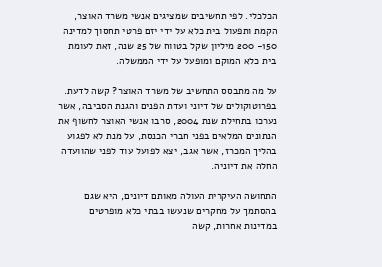הכלכלי. לפי תחשיבים שמציגים אנשי משרד האוצר, הקמת ותפעול בית כלא על ידי יזם פרטי תחסוך למדינה 150- 200 מיליון שקל בטווח של 25 שנה, זאת לעומת בית כלא המוקם ומופעל על ידי הממשלה.

על מה מתבסס התחשיב של משרד האוצר? קשה לדעת. בפרוטוקולים של דיוני ועדת הפנים והגנת הסביבה, אשר נערכו בתחילת שנת 2004, סרבו אנשי האוצר לחשוף את הנתונים המלאים בפני חברי הכנסת, על מנת לא לפגוע בהליך המכרז, אשר אגב, יצא לפועל עוד לפני שהוועדה החלה את דיוניה.

התחושה העיקרית העולה מאותם דיונים, היא שגם בהסתמך על מחקרים שנעשו בבתי כלא מופרטים במדינות אחרות, קשה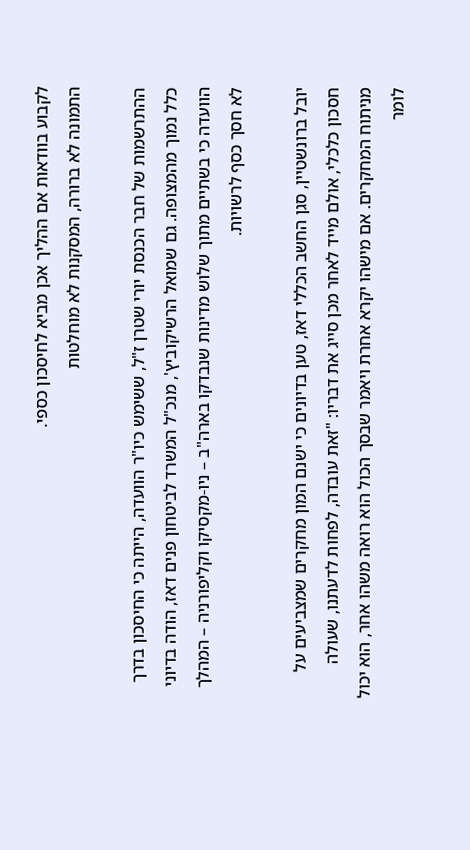לקבוע בוודאות אם ההליך אכן מביא לחיסכון כספי.
התמונה לא ברורה, המסקנות לא מוחלטות

ההתרשמות של חבר הכנסת יורי שטרן ז"ל, ששימש כיו"ר הוועדה, הייתה כי החיסכון בדרך כלל נמוך מהמצופה. גם שמואל הרשיקוביץ', מנכ"ל המשרד לביטחון פנים דאז, הודה בדיוני הוועדה כי בשתיים מתוך שלוש מדינות שנבדקו בארה"ב – ניו-מקסיקו וקליפורניה – המהלך לא חסך כסף לרשויות.

יובל ברונשטיין, סגן החשב הכללי דאז, טען בדיונים כי ישנם המון מחקרים שמצביעים על חסכון כלכלי, אולם מייד לאחר מכן סייג את דבריו: "זאת עובדה, לפחות לדעתנו, שעולה מניתוח המחקרים. אם מישהו יקרא אחרת ויאמר שבסך הכול הוא רואה משהו אחר, הוא יכול לומר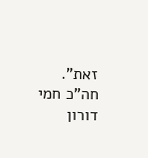זאת". חה"כ חמי דורון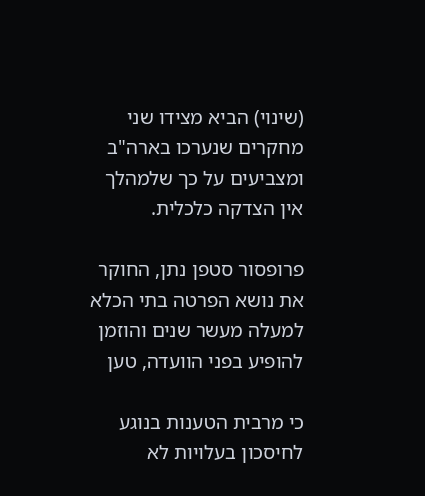(שינוי) הביא מצידו שני מחקרים שנערכו בארה"ב ומצביעים על כך שלמהלך אין הצדקה כלכלית.

פרופסור סטפן נתן, החוקר את נושא הפרטה בתי הכלא למעלה מעשר שנים והוזמן להופיע בפני הוועדה, טען

כי מרבית הטענות בנוגע לחיסכון בעלויות לא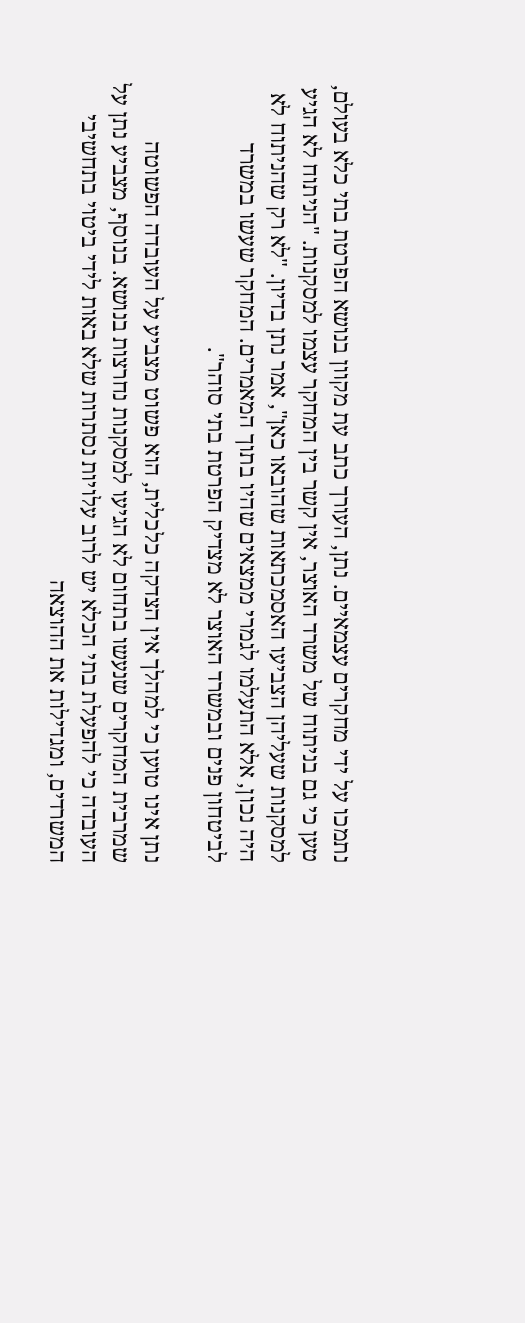נתמכו על ידי מחקרים עצמאיים. נתן, העורך כתב עת מקוון בנושא הפרטת בתי כלא בעולם, טען כי גם בניתוח של משרד האוצר, אין קשר בין המחקר עצמו למסקנות. "הניתוח לא הגיע למסקנות שעליהן הצביעו האסמכתאות שהובאו כאן", אמר נתן בדיון. "לא רק שהניתוח לא היה נכון, אלא התעלמו לגמרי ממצאים שהיו בתוך המאמרים. המחקר שעשו במשרד לביטחון פנים ובמשרד האוצר לא מצדיק הפרטת בתי סוהר".

נתן אינו טוען כי למהלך אין הצדקה כלכלית, הוא פשוט מצביע על העובדה הפשוטה שמרבית המחקרים שנעשו בתחום לא הגיעו למסקנות נחרצות בנושא. בנוסף, מצביע נתן על העובדה כי להפעלת בתי הכלא יש לרוב עלויות נסתרות שלא באות לידי ביטוי בתחשיבי המשרדים, ומגדילות את ההוצאה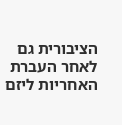הציבורית גם לאחר העברת האחריות ליזם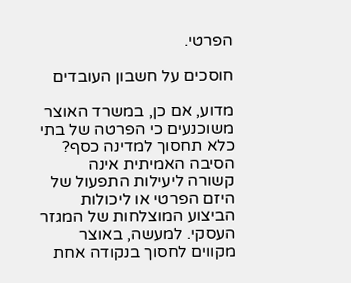הפרטי.

חוסכים על חשבון העובדים

מדוע, אם כן, במשרד האוצר משוכנעים כי הפרטה של בתי כלא תחסוך למדינה כסף? הסיבה האמיתית אינה קשורה ליעילות התפעול של היזם הפרטי או ליכולות הביצוע המוצלחות של המגזר העסקי. למעשה, באוצר מקווים לחסוך בנקודה אחת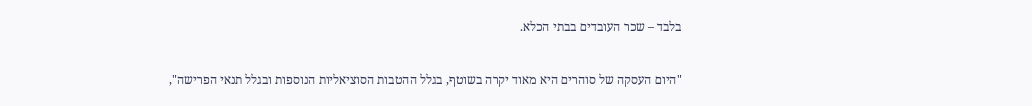בלבד – שכר העובדים בבתי הכלא.

"היום העסקה של סוהרים היא מאוד יקרה בשוטף, בגלל ההטבות הסוציאליות הנוספות ובגלל תנאי הפרישה",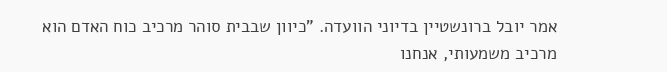אמר יובל ברונשטיין בדיוני הוועדה. "כיוון שבבית סוהר מרכיב כוח האדם הוא מרכיב משמעותי, אנחנו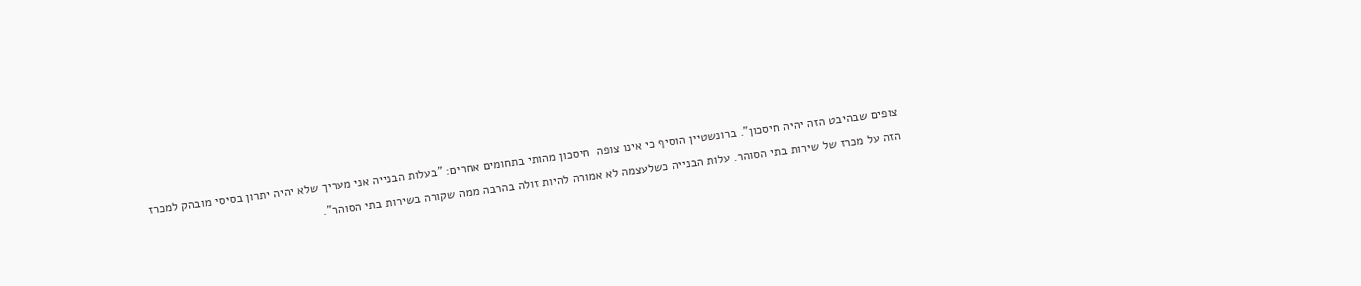צופים שבהיבט הזה יהיה חיסכון". ברונשטיין הוסיף כי אינו צופה  חיסכון מהותי בתחומים אחרים: "בעלות הבנייה אני מעריך שלא יהיה יתרון בסיסי מובהק למכרז הזה על מכרז של שירות בתי הסוהר. עלות הבנייה כשלעצמה לא אמורה להיות זולה בהרבה ממה שקורה בשירות בתי הסוהר".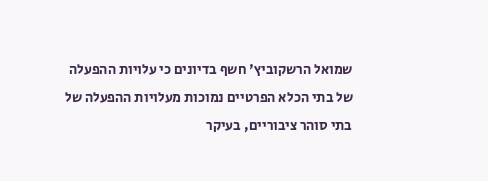שמואל הרשקוביץ' חשף בדיונים כי עלויות ההפעלה של בתי הכלא הפרטיים נמוכות מעלויות ההפעלה של בתי סוהר ציבוריים, בעיקר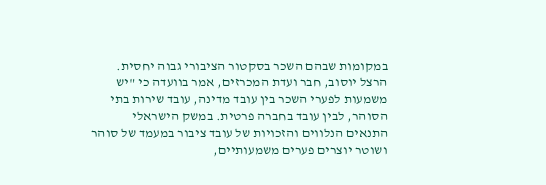במקומות שבהם השכר בסקטור הציבורי גבוה יחסית. הרצל יוסוב, חבר ועדת המכרזים, אמר בוועדה כי "יש משמעות לפערי השכר בין עובד מדינה, עובד שירות בתי הסוהר, לבין עובד בחברה פרטית. במשק הישראלי התנאים הנלווים והזכויות של עובד ציבור במעמד של סוהר ושוטר יוצרים פערים משמעותיים,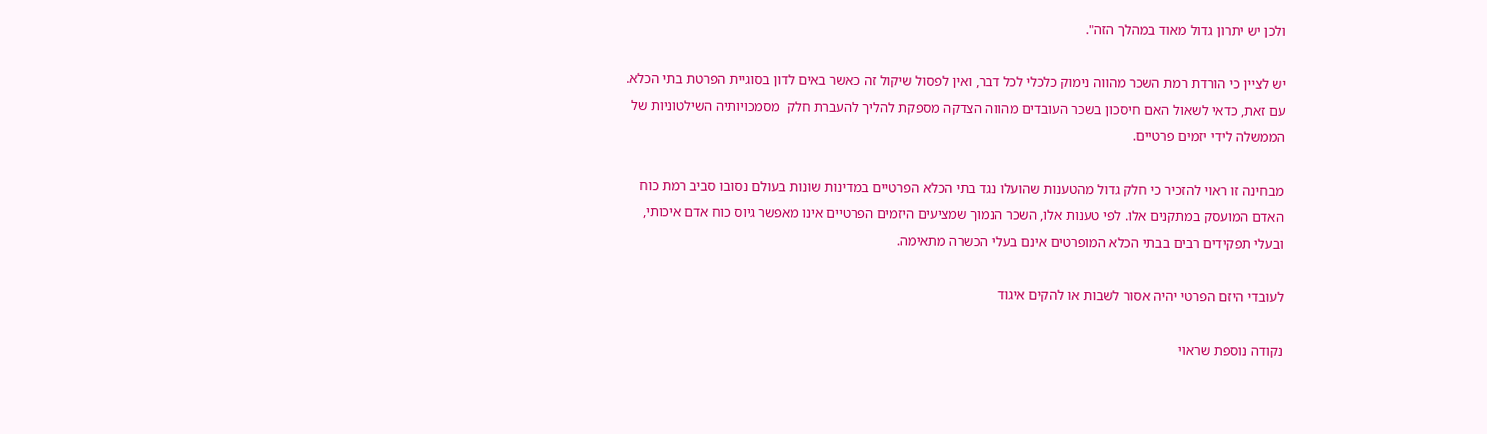ולכן יש יתרון גדול מאוד במהלך הזה".

יש לציין כי הורדת רמת השכר מהווה נימוק כלכלי לכל דבר, ואין לפסול שיקול זה כאשר באים לדון בסוגיית הפרטת בתי הכלא. עם זאת, כדאי לשאול האם חיסכון בשכר העובדים מהווה הצדקה מספקת להליך להעברת חלק  מסמכויותיה השילטוניות של הממשלה לידי יזמים פרטיים.

מבחינה זו ראוי להזכיר כי חלק גדול מהטענות שהועלו נגד בתי הכלא הפרטיים במדינות שונות בעולם נסובו סביב רמת כוח האדם המועסק במתקנים אלו. לפי טענות אלו, השכר הנמוך שמציעים היזמים הפרטיים אינו מאפשר גיוס כוח אדם איכותי, ובעלי תפקידים רבים בבתי הכלא המופרטים אינם בעלי הכשרה מתאימה.

לעובדי היזם הפרטי יהיה אסור לשבות או להקים איגוד

נקודה נוספת שראוי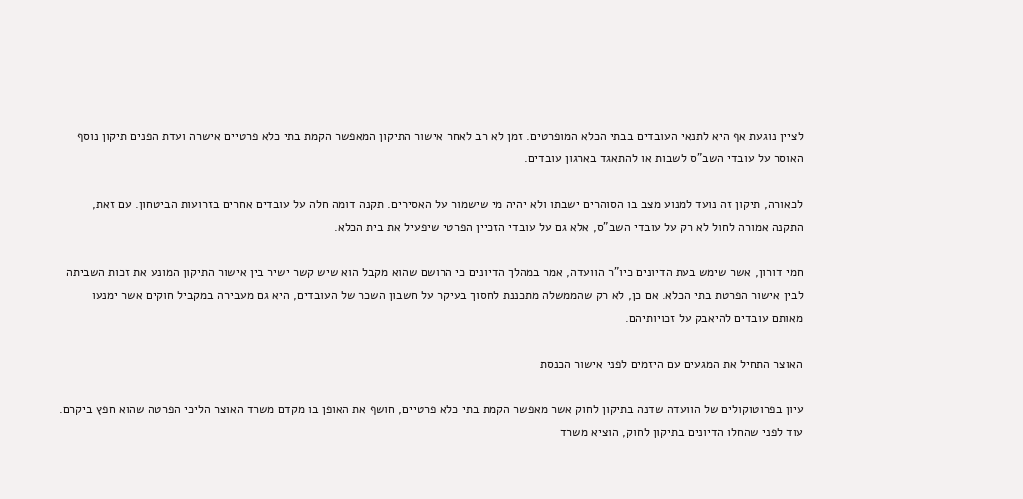לציין נוגעת אף היא לתנאי העובדים בבתי הכלא המופרטים. זמן לא רב לאחר אישור התיקון המאפשר הקמת בתי כלא פרטיים אישרה ועדת הפנים תיקון נוסף האוסר על עובדי השב"ס לשבות או להתאגד בארגון עובדים.

לכאורה, תיקון זה נועד למנוע מצב בו הסוהרים ישבתו ולא יהיה מי שישמור על האסירים. תקנה דומה חלה על עובדים אחרים בזרועות הביטחון. עם זאת, התקנה אמורה לחול לא רק על עובדי השב"ס, אלא גם על עובדי הזכיין הפרטי שיפעיל את בית הכלא.

חמי דורון, אשר שימש בעת הדיונים כיו"ר הוועדה, אמר במהלך הדיונים כי הרושם שהוא מקבל הוא שיש קשר ישיר בין אישור התיקון המונע את זכות השביתה לבין אישור הפרטת בתי הכלא. אם כן, לא רק שהממשלה מתכננת לחסוך בעיקר על חשבון השכר של העובדים, היא גם מעבירה במקביל חוקים אשר ימנעו מאותם עובדים להיאבק על זכויותיהם.

האוצר התחיל את המגעים עם היזמים לפני אישור הכנסת

עיון בפרוטוקולים של הוועדה שדנה בתיקון לחוק אשר מאפשר הקמת בתי כלא פרטיים, חושף את האופן בו מקדם משרד האוצר הליכי הפרטה שהוא חפץ ביקרם. עוד לפני שהחלו הדיונים בתיקון לחוק, הוציא משרד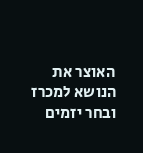האוצר את הנושא למכרז ובחר יזמים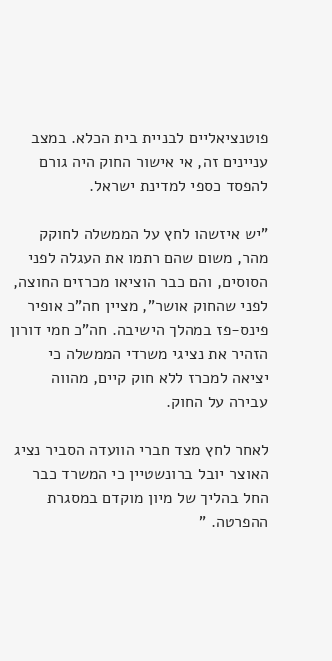פוטנציאליים לבניית בית הכלא. במצב עניינים זה, אי אישור החוק היה גורם להפסד כספי למדינת ישראל.

"יש איזשהו לחץ על הממשלה לחוקק מהר, משום שהם רתמו את העגלה לפני הסוסים, והם כבר הוציאו מכרזים החוצה, לפני שהחוק אושר", מציין חה"כ אופיר פינס-פז במהלך הישיבה. חה"כ חמי דורון הזהיר את נציגי משרדי הממשלה כי יציאה למכרז ללא חוק קיים, מהווה עבירה על החוק.

לאחר לחץ מצד חברי הוועדה הסביר נציג האוצר יובל ברונשטיין כי המשרד כבר החל בהליך של מיון מוקדם במסגרת ההפרטה. "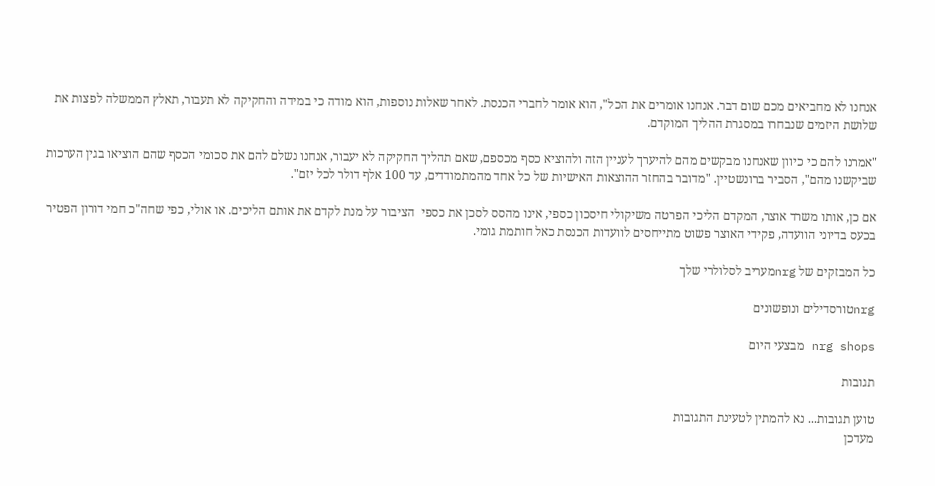אנחנו לא מחביאים מכם שום דבר. אנחנו אומרים את הכל", הוא אומר לחברי הכנסת. לאחר שאלות נוספות, הוא מודה כי במידה והחקיקה לא תעבור, תאלץ הממשלה לפצות את שלושת היזמים שנבחרו במסגרת ההליך המוקדם.

"אמרנו להם כי כיוון שאנחנו מבקשים מהם להיערך לעניין הזה ולהוציא כסף מכספם, שאם תהליך החקיקה לא יעבור, אנחנו נשלם להם את סכומי הכסף שהם הוציאו בגין הערכות שביקשנו מהם", הסביר ברונשטיין. "מדובר בהחזר ההוצאות האישיות של כל אחד מהמתמודדים, עד 100 אלף דולר לכל יזם".

אם כן, אותו משרד אוצר, המקדם הליכי הפרטה משיקולי חיסכון כספי, אינו מהסס לסכן את כספי  הציבור על מנת לקדם את אותם הליכים. או אולי, כפי שחה"כ חמי דורון הפטיר בכעס בדיוני הוועדה, פקידי האוצר פשוט מתייחסים לוועדות הכנסת כאל חותמת גומי.

כל המבזקים של nrgמעריב לסלולרי שלך

nrgטורסדילים ונופשונים

nrg shops מבצעי היום

תגובות

טוען תגובות... נא להמתין לטעינת התגובות
מעדכן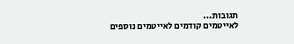תגובות...
לאייטמים קודמים לאייטמים נוספים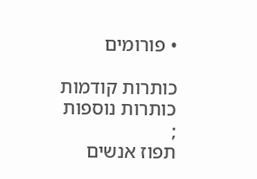• פורומים

כותרות קודמות
כותרות נוספות
;
תפוז אנשים